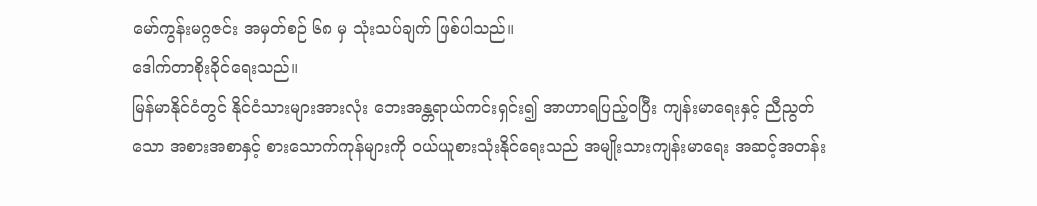မော်ကွန်းမဂ္ဂဇင်း အမှတ်စဉ် ၆၈ မှ သုံးသပ်ချက် ဖြစ်ပါသည်။
ဒေါက်တာစိုးခိုင်ရေးသည်။
မြန်မာနိုင်ငံတွင် နိုင်ငံသားများအားလုံး ဘေးအန္တရာယ်ကင်းရှင်း၍ အာဟာရပြည့်ဝပြီး ကျန်းမာရေးနှင့် ညီညွတ်သော အစားအစာနှင့် စားသောက်ကုန်များကို ဝယ်ယူစားသုံးနိုင်ရေးသည် အမျိုးသားကျန်းမာရေး အဆင့်အတန်း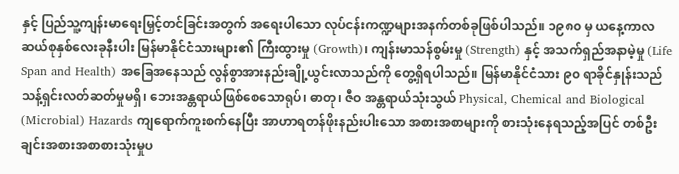နှင့် ပြည်သူ့ကျန်းမာရေးမြှင့်တင်ခြင်းအတွက် အရေးပါသော လုပ်ငန်းကဏ္ဍများအနက်တစ်ခုဖြစ်ပါသည်။ ၁၉၈၀ မှ ယနေ့ကာလ ဆယ်စုနှစ်လေးခုနီးပါး မြန်မာနိုင်ငံသားများ၏ ကြီးထွားမှု (Growth)၊ ကျန်းမာသန်စွမ်းမှု (Strength) နှင့် အသက်ရှည်အနာမဲ့မှု (Life Span and Health) အခြေအနေသည် လွန်စွာအားနည်းချို့ယွင်းလာသည်ကို တွေ့ရှိရပါသည်။ မြန်မာနိုင်ငံသား ၉၀ ရာခိုင်နှုန်းသည် သန့်ရှင်းလတ်ဆတ်မှုမရှိ၊ ဘေးအန္တရာယ်ဖြစ်စေသောရုပ်၊ ဓာတု၊ ဇီဝ အန္တရာယ်သုံးသွယ် Physical, Chemical and Biological (Microbial) Hazards ကျရောက်ကူးစက်နေပြီး အာဟာရတန်ဖိုးနည်းပါးသော အစားအစာများကို စားသုံးနေရသည့်အပြင် တစ်ဦးချင်းအစားအစာစားသုံးမှုပ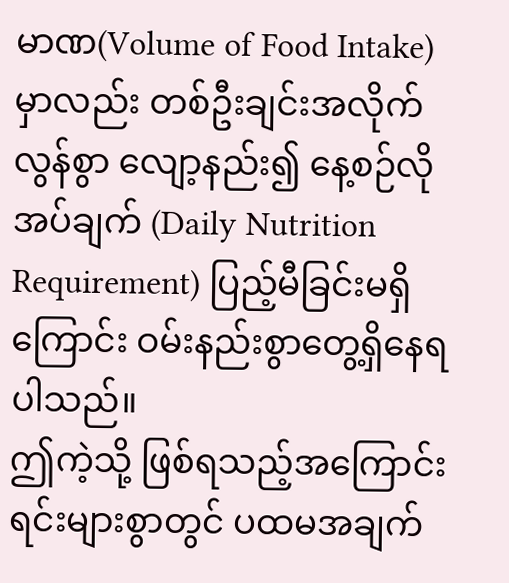မာဏ(Volume of Food Intake) မှာလည်း တစ်ဦးချင်းအလိုက် လွန်စွာ လျော့နည်း၍ နေ့စဉ်လိုအပ်ချက် (Daily Nutrition Requirement) ပြည့်မီခြင်းမရှိကြောင်း ဝမ်းနည်းစွာတွေ့ရှိနေရပါသည်။
ဤကဲ့သို့ ဖြစ်ရသည့်အကြောင်းရင်းများစွာတွင် ပထမအချက်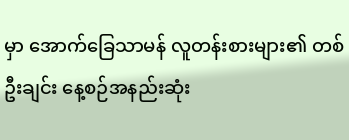မှာ အောက်ခြေသာမန် လူတန်းစားများ၏ တစ်ဦးချင်း နေ့စဉ်အနည်းဆုံး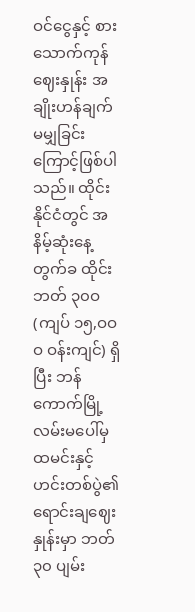ဝင်ငွေနှင့် စားသောက်ကုန်ဈေးနှုန်း အချိုးဟန်ချက်မမျှခြင်းကြောင့်ဖြစ်ပါသည်။ ထိုင်းနိုင်ငံတွင် အနိမ့်ဆုံးနေ့တွက်ခ ထိုင်းဘတ် ၃၀ဝ(ကျပ် ၁၅,ဝဝဝ ဝန်းကျင်) ရှိပြီး ဘန်ကောက်မြို့လမ်းမပေါ်မှ ထမင်းနှင့်ဟင်းတစ်ပွဲ၏ ရောင်းချဈေးနှုန်းမှာ ဘတ် ၃၀ ပျမ်း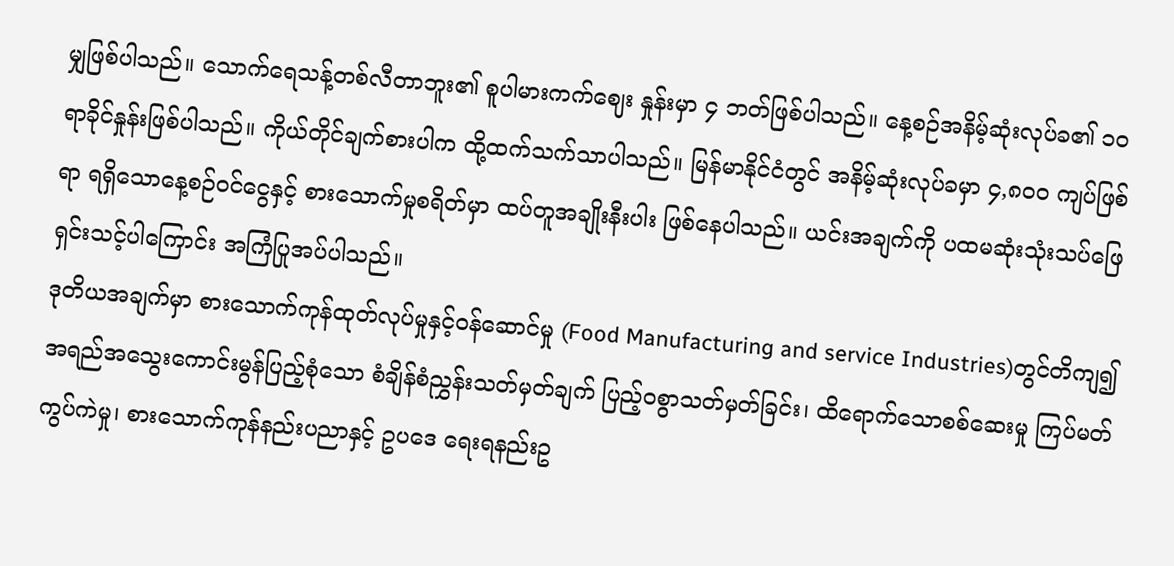မျှဖြစ်ပါသည်။ သောက်ရေသန့်တစ်လီတာဘူး၏ စူပါမားကက်ဈေး နှုန်းမှာ ၄ ဘတ်ဖြစ်ပါသည်။ နေ့စဉ်အနိမ့်ဆုံးလုပ်ခ၏ ၁၀ ရာခိုင်နှုန်းဖြစ်ပါသည်။ ကိုယ်တိုင်ချက်စားပါက ထို့ထက်သက်သာပါသည်။ မြန်မာနိုင်ငံတွင် အနိမ့်ဆုံးလုပ်ခမှာ ၄,၈၀ဝ ကျပ်ဖြစ်ရာ ရရှိသောနေ့စဉ်ဝင်ငွေနှင့် စားသောက်မှုစရိတ်မှာ ထပ်တူအချိုးနီးပါး ဖြစ်နေပါသည်။ ယင်းအချက်ကို ပထမဆုံးသုံးသပ်ဖြေရှင်းသင့်ပါကြောင်း အကြံပြုအပ်ပါသည်။
ဒုတိယအချက်မှာ စားသောက်ကုန်ထုတ်လုပ်မှုနှင့်ဝန်ဆောင်မှု (Food Manufacturing and service Industries)တွင်တိကျ၍ အရည်အသွေးကောင်းမွန်ပြည့်စုံသော စံချိန်စံညွှန်းသတ်မှတ်ချက် ပြည့်ဝစွာသတ်မှတ်ခြင်း၊ ထိရောက်သောစစ်ဆေးမှု ကြပ်မတ်ကွပ်ကဲမှု၊ စားသောက်ကုန်နည်းပညာနှင့် ဥပဒေ ရေးရနည်းဥ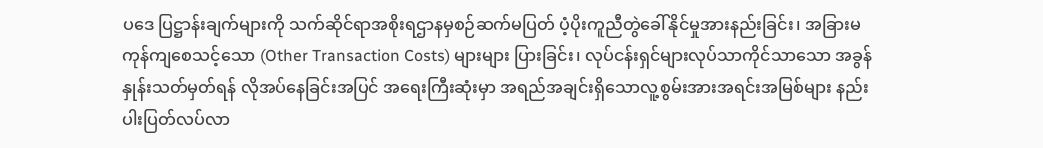ပဒေ ပြဋ္ဌာန်းချက်များကို သက်ဆိုင်ရာအစိုးရဌာနမှစဉ်ဆက်မပြတ် ပံ့ပိုးကူညီတွဲခေါ်နိုင်မှုအားနည်းခြင်း၊ အခြားမကုန်ကျစေသင့်သော (Other Transaction Costs) များများ ပြားခြင်း၊ လုပ်ငန်းရှင်များလုပ်သာကိုင်သာသော အခွန်နှုန်းသတ်မှတ်ရန် လိုအပ်နေခြင်းအပြင် အရေးကြီးဆုံးမှာ အရည်အချင်းရှိသောလူ့စွမ်းအားအရင်းအမြစ်များ နည်းပါးပြတ်လပ်လာ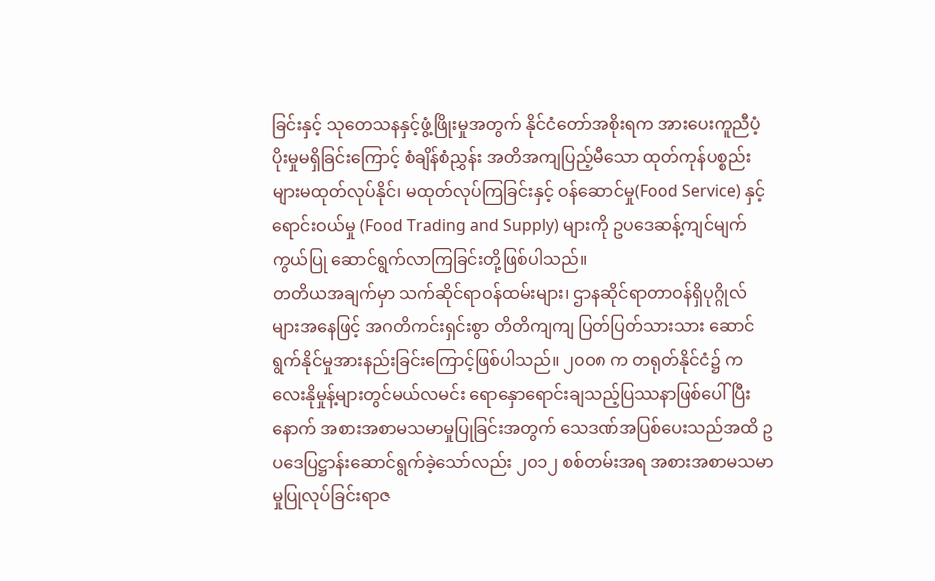ခြင်းနှင့် သုတေသနနှင့်ဖွံ့ဖြိုးမှုအတွက် နိုင်ငံတော်အစိုးရက အားပေးကူညီပံ့ပိုးမှုမရှိခြင်းကြောင့် စံချိန်စံညွှန်း အတိအကျပြည့်မီသော ထုတ်ကုန်ပစ္စည်းများမထုတ်လုပ်နိုင်၊ မထုတ်လုပ်ကြခြင်းနှင့် ဝန်ဆောင်မှု(Food Service) နှင့် ရောင်းဝယ်မှု (Food Trading and Supply) များကို ဥပဒေဆန့်ကျင်မျက်ကွယ်ပြု ဆောင်ရွက်လာကြခြင်းတို့ဖြစ်ပါသည်။
တတိယအချက်မှာ သက်ဆိုင်ရာဝန်ထမ်းများ၊ ဌာနဆိုင်ရာတာဝန်ရှိပုဂ္ဂိုလ်များအနေဖြင့် အဂတိကင်းရှင်းစွာ တိတိကျကျ ပြတ်ပြတ်သားသား ဆောင်ရွက်နိုင်မှုအားနည်းခြင်းကြောင့်ဖြစ်ပါသည်။ ၂၀ဝ၈ က တရုတ်နိုင်ငံ၌ ကလေးနိုမှုန့်များတွင်မယ်လမင်း ရောနှောရောင်းချသည့်ပြဿနာဖြစ်ပေါ်ပြီးနောက် အစားအစာမသမာမှုပြုခြင်းအတွက် သေဒဏ်အပြစ်ပေးသည်အထိ ဥပဒေပြဋ္ဌာန်းဆောင်ရွက်ခဲ့သော်လည်း ၂၀၁၂ စစ်တမ်းအရ အစားအစာမသမာမှုပြုလုပ်ခြင်းရာဇ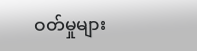ဝတ်မှုများ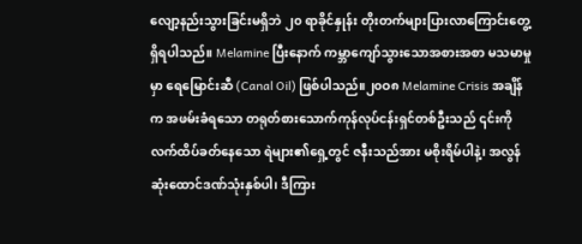လျော့နည်းသွားခြင်းမရှိဘဲ ၂၀ ရာခိုင်နှုန်း တိုးတက်များပြားလာကြောင်းတွေ့ရှိရပါသည်။ Melamine ပြီးနောက် ကမ္ဘာကျော်သွားသောအစားအစာ မသမာမှုမှာ ရေမြောင်းဆီ (Canal Oil) ဖြစ်ပါသည်။၂၀ဝ၈ Melamine Crisis အချိန်က အဖမ်းခံရသော တရုတ်စားသောက်ကုန်လုပ်ငန်းရှင်တစ်ဦးသည် ၎င်းကိုလက်ထိပ်ခတ်နေသော ရဲများ၏ရှေ့တွင် ဇနီးသည်အား မစိုးရိမ်ပါနဲ့၊ အလွန်ဆုံးထောင်ဒဏ်သုံးနှစ်ပါ၊ ဒီကြား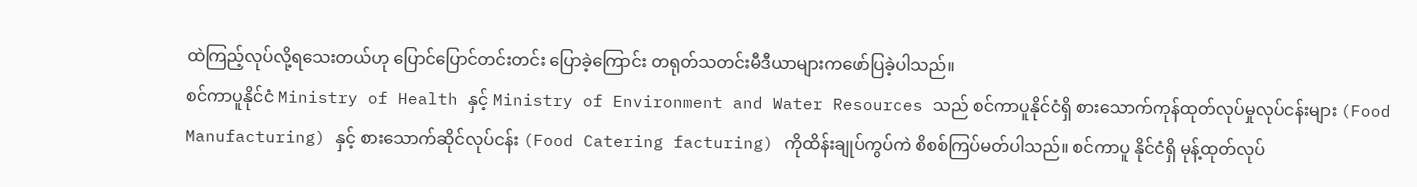ထဲကြည့်လုပ်လို့ရသေးတယ်ဟု ပြောင်ပြောင်တင်းတင်း ပြောခဲ့ကြောင်း တရုတ်သတင်းမီဒီယာများကဖော်ပြခဲ့ပါသည်။
စင်ကာပူနိုင်ငံ Ministry of Health နှင့် Ministry of Environment and Water Resources သည် စင်ကာပူနိုင်ငံရှိ စားသောက်ကုန်ထုတ်လုပ်မှုလုပ်ငန်းများ (Food Manufacturing) နှင့် စားသောက်ဆိုင်လုပ်ငန်း (Food Catering facturing) ကိုထိန်းချုပ်ကွပ်ကဲ စိစစ်ကြပ်မတ်ပါသည်။ စင်ကာပူ နိုင်ငံရှိ မုန့်ထုတ်လုပ်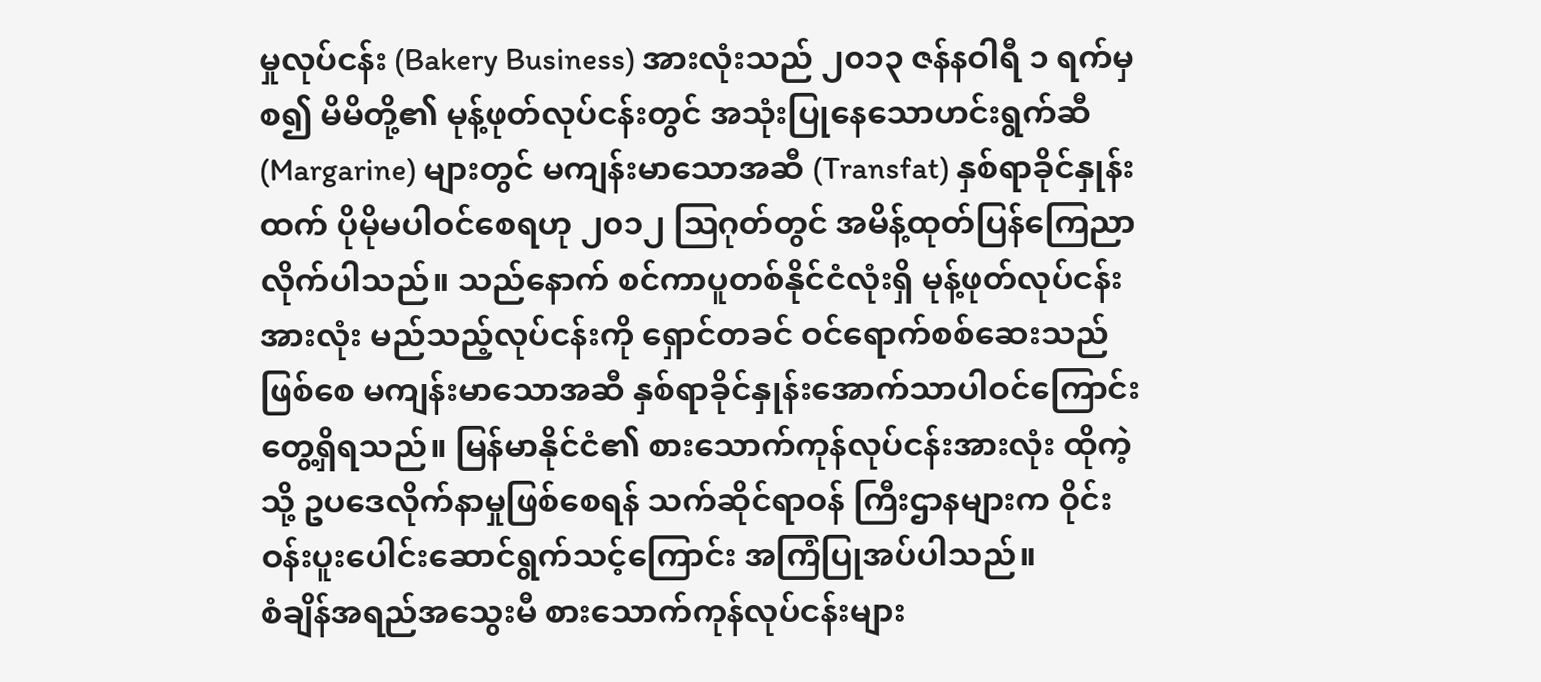မှုလုပ်ငန်း (Bakery Business) အားလုံးသည် ၂၀၁၃ ဇန်နဝါရီ ၁ ရက်မှစ၍ မိမိတို့၏ မုန့်ဖုတ်လုပ်ငန်းတွင် အသုံးပြုနေသောဟင်းရွက်ဆီ (Margarine) များတွင် မကျန်းမာသောအဆီ (Transfat) နှစ်ရာခိုင်နှုန်းထက် ပိုမိုမပါဝင်စေရဟု ၂၀၁၂ ဩဂုတ်တွင် အမိန့်ထုတ်ပြန်ကြေညာလိုက်ပါသည်။ သည်နောက် စင်ကာပူတစ်နိုင်ငံလုံးရှိ မုန့်ဖုတ်လုပ်ငန်းအားလုံး မည်သည့်လုပ်ငန်းကို ရှောင်တခင် ဝင်ရောက်စစ်ဆေးသည်ဖြစ်စေ မကျန်းမာသောအဆီ နှစ်ရာခိုင်နှုန်းအောက်သာပါဝင်ကြောင်းတွေ့ရှိရသည်။ မြန်မာနိုင်ငံ၏ စားသောက်ကုန်လုပ်ငန်းအားလုံး ထိုကဲ့သို့ ဥပဒေလိုက်နာမှုဖြစ်စေရန် သက်ဆိုင်ရာဝန် ကြီးဌာနများက ဝိုင်းဝန်းပူးပေါင်းဆောင်ရွက်သင့်ကြောင်း အကြံပြုအပ်ပါသည်။
စံချိန်အရည်အသွေးမီ စားသောက်ကုန်လုပ်ငန်းများ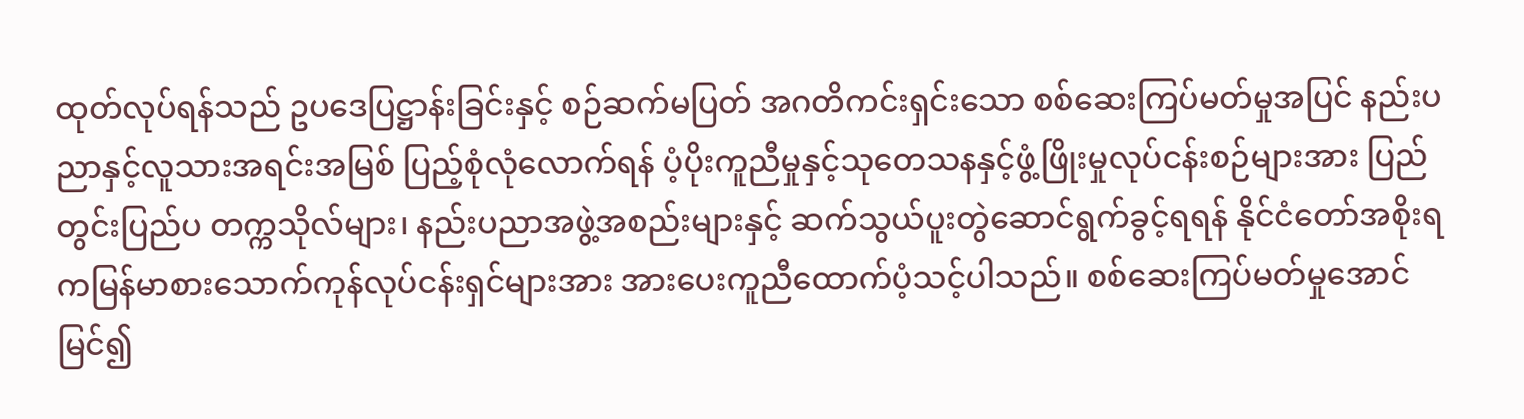ထုတ်လုပ်ရန်သည် ဥပဒေပြဋ္ဌာန်းခြင်းနှင့် စဉ်ဆက်မပြတ် အဂတိကင်းရှင်းသော စစ်ဆေးကြပ်မတ်မှုအပြင် နည်းပညာနှင့်လူသားအရင်းအမြစ် ပြည့်စုံလုံလောက်ရန် ပံ့ပိုးကူညီမှုနှင့်သုတေသနနှင့်ဖွံ့ဖြိုးမှုလုပ်ငန်းစဉ်များအား ပြည်တွင်းပြည်ပ တက္ကသိုလ်များ၊ နည်းပညာအဖွဲ့အစည်းများနှင့် ဆက်သွယ်ပူးတွဲဆောင်ရွက်ခွင့်ရရန် နိုင်ငံတော်အစိုးရကမြန်မာစားသောက်ကုန်လုပ်ငန်းရှင်များအား အားပေးကူညီထောက်ပံ့သင့်ပါသည်။ စစ်ဆေးကြပ်မတ်မှုအောင်မြင်၍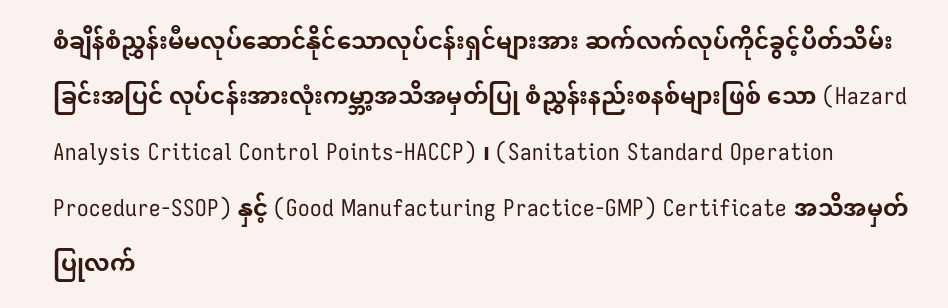စံချိန်စံညွှန်းမီမလုပ်ဆောင်နိုင်သောလုပ်ငန်းရှင်များအား ဆက်လက်လုပ်ကိုင်ခွင့်ပိတ်သိမ်းခြင်းအပြင် လုပ်ငန်းအားလုံးကမ္ဘာ့အသိအမှတ်ပြု စံညွှန်းနည်းစနစ်များဖြစ် သော (Hazard Analysis Critical Control Points-HACCP) ၊ (Sanitation Standard Operation Procedure-SSOP) နှင့် (Good Manufacturing Practice-GMP) Certificate အသိအမှတ်ပြုလက်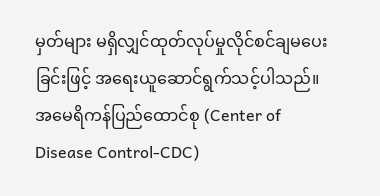မှတ်များ မရှိလျှင်ထုတ်လုပ်မှုလိုင်စင်ချမပေးခြင်းဖြင့် အရေးယူဆောင်ရွက်သင့်ပါသည်။
အမေရိကန်ပြည်ထောင်စု (Center of Disease Control-CDC)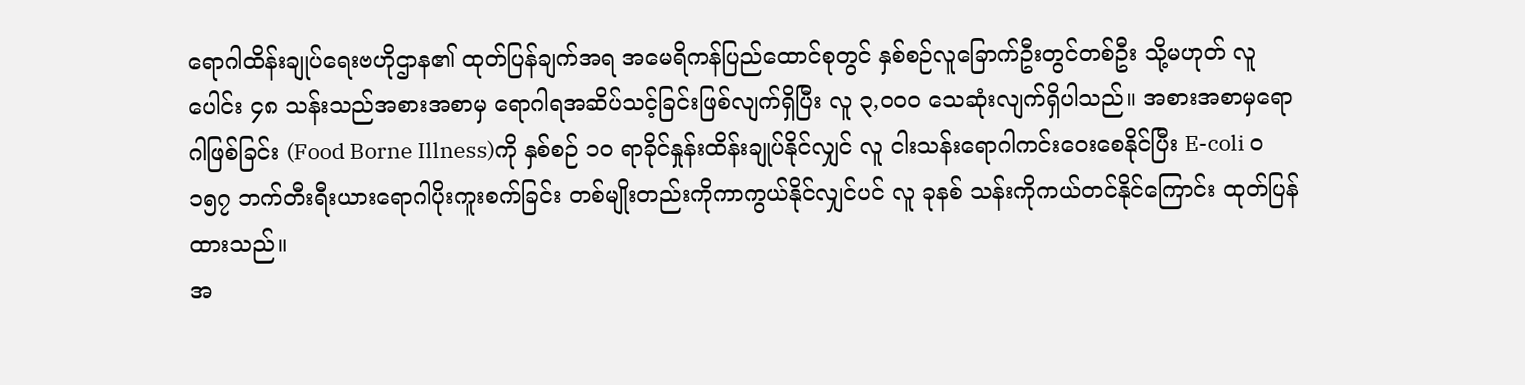ရောဂါထိန်းချုပ်ရေးဗဟိုဌာန၏ ထုတ်ပြန်ချက်အရ အမေရိကန်ပြည်ထောင်စုတွင် နှစ်စဉ်လူခြောက်ဦးတွင်တစ်ဦး သို့မဟုတ် လူပေါင်း ၄၈ သန်းသည်အစားအစာမှ ရောဂါရအဆိပ်သင့်ခြင်းဖြစ်လျက်ရှိပြီး လူ ၃,ဝဝဝ သေဆုံးလျက်ရှိပါသည်။ အစားအစာမှရောဂါဖြစ်ခြင်း (Food Borne Illness)ကို နှစ်စဉ် ၁၀ ရာခိုင်နှုန်းထိန်းချုပ်နိုင်လျှင် လူ ငါးသန်းရောဂါကင်းဝေးစေနိုင်ပြီး E-coli ဝ၁၅၇ ဘက်တီးရီးယားရောဂါပိုးကူးစက်ခြင်း တစ်မျိုးတည်းကိုကာကွယ်နိုင်လျှင်ပင် လူ ခုနစ် သန်းကိုကယ်တင်နိုင်ကြောင်း ထုတ်ပြန်ထားသည်။
အ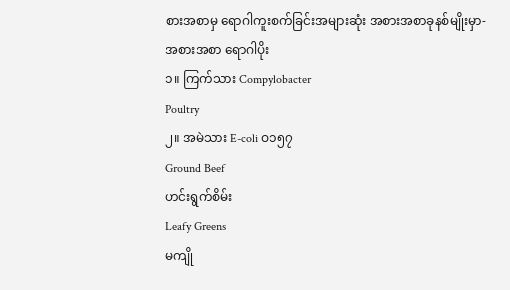စားအစာမှ ရောဂါကူးစက်ခြင်းအများဆုံး အစားအစာခုနစ်မျိုးမှာ-
အစားအစာ ရောဂါပိုး
၁။ ကြက်သား Compylobacter
Poultry
၂။ အမဲသား E-coli ဝ၁၅၇
Ground Beef
ဟင်းရွက်စိမ်း
Leafy Greens
မကျို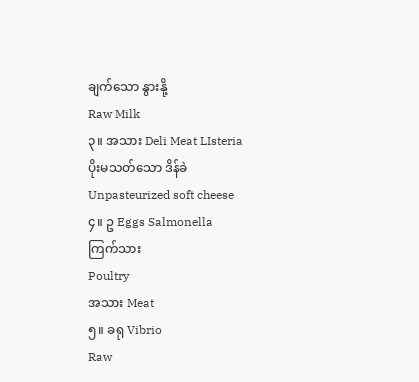ချက်သော နွားနို့
Raw Milk
၃။ အသား Deli Meat LIsteria
ပိုးမသတ်သော ဒိန်ခဲ
Unpasteurized soft cheese
၄။ ဥ Eggs Salmonella
ကြက်သား
Poultry
အသား Meat
၅။ ခရု Vibrio
Raw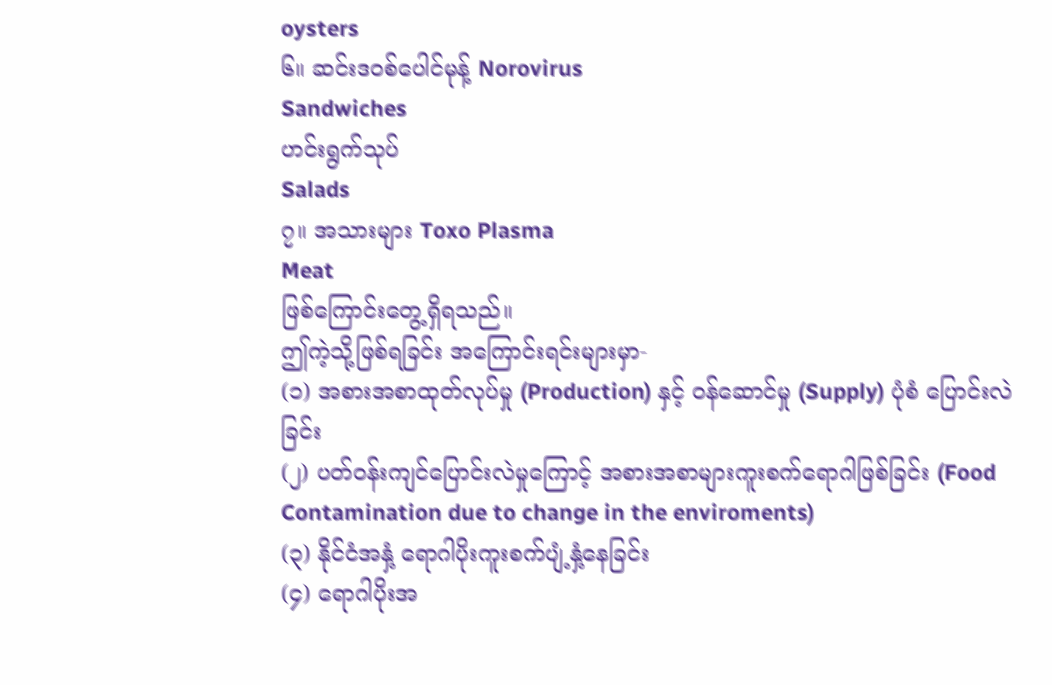oysters
၆။ ဆင်းဒဝစ်ပေါင်မုန့် Norovirus
Sandwiches
ဟင်းရွက်သုပ်
Salads
၇။ အသားများ Toxo Plasma
Meat
ဖြစ်ကြောင်းတွေ့ရှိရသည်။
ဤကဲ့သို့ဖြစ်ရခြင်း အကြောင်းရင်းများမှာ-
(၁) အစားအစာထုတ်လုပ်မှု (Production) နှင့် ဝန်ဆောင်မှု (Supply) ပုံစံ ပြောင်းလဲခြင်း
(၂) ပတ်ဝန်းကျင်ပြောင်းလဲမှုကြောင့် အစားအစာများကူးစက်ရောဂါဖြစ်ခြင်း (Food Contamination due to change in the enviroments)
(၃) နိုင်ငံအနှံ့ ရောဂါပိုးကူးစက်ပျံ့နှံ့နေခြင်း
(၄) ရောဂါပိုးအ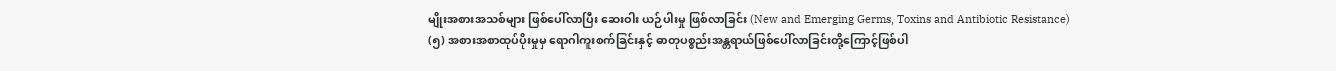မျိုးအစားအသစ်များ ဖြစ်ပေါ်လာပြီး ဆေးဝါး ယဉ်ပါးမှု ဖြစ်လာခြင်း (New and Emerging Germs, Toxins and Antibiotic Resistance)
(၅) အစားအစာထုပ်ပိုးမှုမှ ရောဂါကူးစက်ခြင်းနှင့် ဓာတုပစ္စည်းအန္တရာယ်ဖြစ်ပေါ်လာခြင်းတို့ကြောင့်ဖြစ်ပါ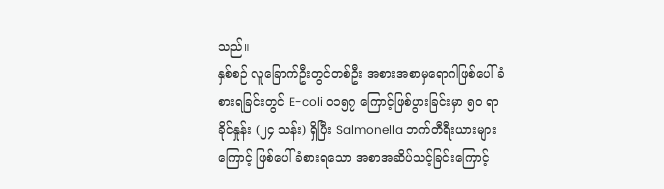သည်။
နှစ်စဉ် လူခြောက်ဦးတွင်တစ်ဦး အစားအစာမှရောဂါဖြစ်ပေါ်ခံစားရခြင်းတွင် E-coli ဝ၁၅၇ ကြောင့်ဖြစ်ပွားခြင်းမှာ ၅၀ ရာခိုင်နှုန်း (၂၄ သန်း) ရှိပြီး Salmonella ဘက်တီရီးယားများကြောင့် ဖြစ်ပေါ်ခံစားရသော အစာအဆိပ်သင့်ခြင်းကြောင့်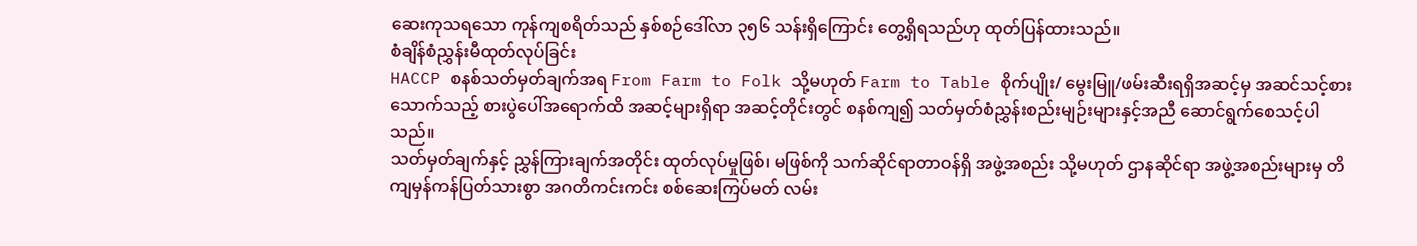ဆေးကုသရသော ကုန်ကျစရိတ်သည် နှစ်စဉ်ဒေါ်လာ ၃၅၆ သန်းရှိကြောင်း တွေ့ရှိရသည်ဟု ထုတ်ပြန်ထားသည်။
စံချိန်စံညွှန်းမီထုတ်လုပ်ခြင်း
HACCP စနစ်သတ်မှတ်ချက်အရ From Farm to Folk သို့မဟုတ် Farm to Table စိုက်ပျိုး/ မွေးမြူ/ဖမ်းဆီးရရှိအဆင့်မှ အဆင်သင့်စားသောက်သည့် စားပွဲပေါ်အရောက်ထိ အဆင့်များရှိရာ အဆင့်တိုင်းတွင် စနစ်ကျ၍ သတ်မှတ်စံညွှန်းစည်းမျဉ်းများနှင့်အညီ ဆောင်ရွက်စေသင့်ပါသည်။
သတ်မှတ်ချက်နှင့် ညွှန်ကြားချက်အတိုင်း ထုတ်လုပ်မှုဖြစ်၊ မဖြစ်ကို သက်ဆိုင်ရာတာဝန်ရှိ အဖွဲ့အစည်း သို့မဟုတ် ဌာနဆိုင်ရာ အဖွဲ့အစည်းများမှ တိကျမှန်ကန်ပြတ်သားစွာ အဂတိကင်းကင်း စစ်ဆေးကြပ်မတ် လမ်း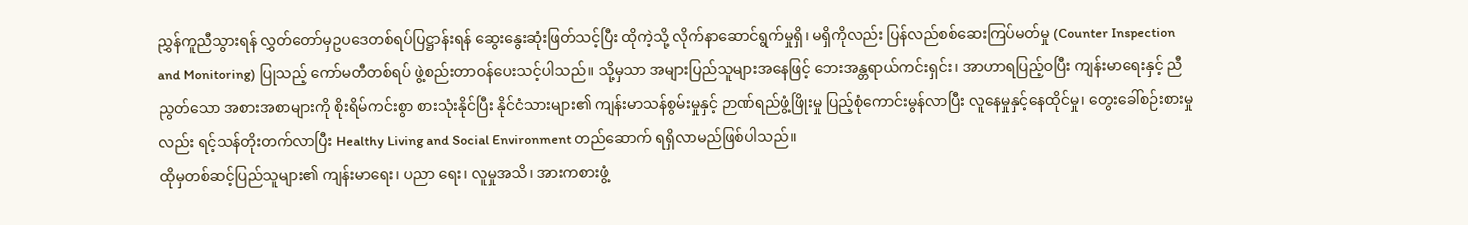ညွှန်ကူညီသွားရန် လွှတ်တော်မှဥပဒေတစ်ရပ်ပြဋ္ဌာန်းရန် ဆွေးနွေးဆုံးဖြတ်သင့်ပြီး ထိုကဲ့သို့ လိုက်နာဆောင်ရွက်မှုရှိ၊ မရှိကိုလည်း ပြန်လည်စစ်ဆေးကြပ်မတ်မှု (Counter Inspection and Monitoring) ပြုသည့် ကော်မတီတစ်ရပ် ဖွဲ့စည်းတာဝန်ပေးသင့်ပါသည်။ သို့မှသာ အများပြည်သူများအနေဖြင့် ဘေးအန္တရာယ်ကင်းရှင်း၊ အာဟာရပြည့်ဝပြီး ကျန်းမာရေးနှင့် ညီညွတ်သော အစားအစာများကို စိုးရိမ်ကင်းစွာ စားသုံးနိုင်ပြီး နိုင်ငံသားများ၏ ကျန်းမာသန်စွမ်းမှုနှင့် ဉာဏ်ရည်ဖွံ့ဖြိုးမှု ပြည့်စုံကောင်းမွန်လာပြီး လူနေမှုနှင့်နေထိုင်မှု၊ တွေးခေါ်စဉ်းစားမှုလည်း ရင့်သန်တိုးတက်လာပြီး Healthy Living and Social Environment တည်ဆောက် ရရှိလာမည်ဖြစ်ပါသည်။
ထိုမှတစ်ဆင့်ပြည်သူများ၏ ကျန်းမာရေး၊ ပညာ ရေး၊ လူမှုအသိ၊ အားကစားဖွံ့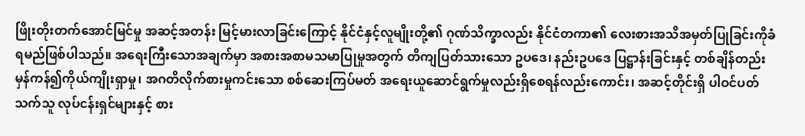ဖြိုးတိုးတက်အောင်မြင်မှု အဆင့်အတန်း မြင့်မားလာခြင်းကြောင့် နိုင်ငံနှင့်လူမျိုးတို့၏ ဂုဏ်သိက္ခာလည်း နိုင်ငံတကာ၏ လေးစားအသိအမှတ်ပြုခြင်းကိုခံရမည်ဖြစ်ပါသည်။ အရေးကြီးသောအချက်မှာ အစားအစာမသမာပြုမှုအတွက် တိကျပြတ်သားသော ဥပဒေ၊ နည်းဥပဒေ ပြဋ္ဌာန်းခြင်းနှင့် တစ်ချိန်တည်း မှန်ကန်၍ကိုယ်ကျိုးရှာမှု၊ အဂတိလိုက်စားမှုကင်းသော စစ်ဆေးကြပ်မတ် အရေးယူဆောင်ရွက်မှုလည်းရှိစေရန်လည်းကောင်း၊ အဆင့်တိုင်းရှိ ပါဝင်ပတ်သက်သူ လုပ်ငန်းရှင်များနှင့် စား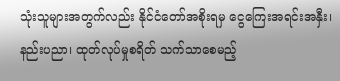သုံးသူများအတွက်လည်း နိုင်ငံတော်အစိုးရမှ ငွေကြေးအရင်းအနှီး၊ နည်းပညာ၊ ထုတ်လုပ်မှုစရိတ် သက်သာစေမည့်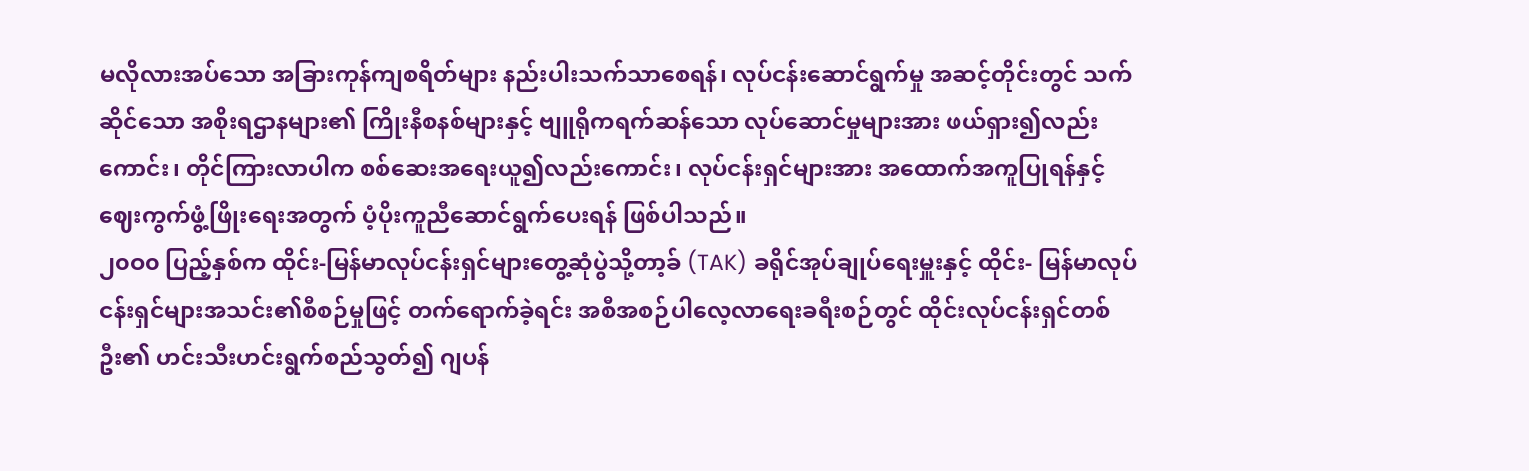မလိုလားအပ်သော အခြားကုန်ကျစရိတ်များ နည်းပါးသက်သာစေရန်၊ လုပ်ငန်းဆောင်ရွက်မှု အဆင့်တိုင်းတွင် သက်ဆိုင်သော အစိုးရဌာနများ၏ ကြိုးနီစနစ်များနှင့် ဗျူရိုကရက်ဆန်သော လုပ်ဆောင်မှုများအား ဖယ်ရှား၍လည်းကောင်း၊ တိုင်ကြားလာပါက စစ်ဆေးအရေးယူ၍လည်းကောင်း၊ လုပ်ငန်းရှင်များအား အထောက်အကူပြုရန်နှင့် ဈေးကွက်ဖွံ့ဖြိုးရေးအတွက် ပံ့ပိုးကူညီဆောင်ရွက်ပေးရန် ဖြစ်ပါသည်။
၂၀ဝ၀ ပြည့်နှစ်က ထိုင်း-မြန်မာလုပ်ငန်းရှင်များတွေ့ဆုံပွဲသို့တာ့ခ် (TAK) ခရိုင်အုပ်ချုပ်ရေးမှူးနှင့် ထိုင်း- မြန်မာလုပ်ငန်းရှင်များအသင်း၏စီစဉ်မှုဖြင့် တက်ရောက်ခဲ့ရင်း အစီအစဉ်ပါလေ့လာရေးခရီးစဉ်တွင် ထိုင်းလုပ်ငန်းရှင်တစ်ဦး၏ ဟင်းသီးဟင်းရွက်စည်သွတ်၍ ဂျပန်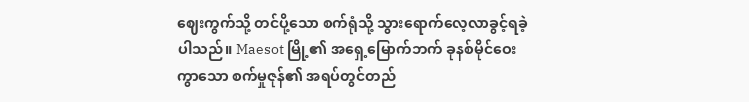ဈေးကွက်သို့ တင်ပို့သော စက်ရုံသို့ သွားရောက်လေ့လာခွင့်ရခဲ့ပါသည်။ Maesot မြို့၏ အရှေ့မြောက်ဘက် ခုနစ်မိုင်ဝေးကွာသော စက်မှုဇုန်၏ အရပ်တွင်တည်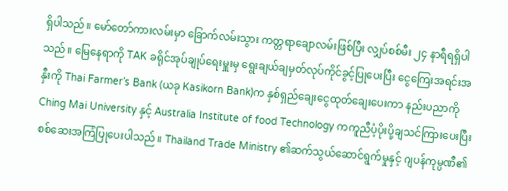ရှိပါသည်။ မော်တော်ကားလမ်းမှာ ခြောက်လမ်းသွား ကတ္တရာချောလမ်းဖြစ်ပြီး လျှပ်စစ်မီး ၂၄ နာရီရရှိပါသည်။ မြေနေရာကို TAK ခရိုင်အုပ်ချုပ်ရေးမှူးမှ ရွေးချယ်ချမှတ်လုပ်ကိုင်ခွင့်ပြုပေးပြီး ငွေကြေးအရင်းအနှီးကို Thai Farmer’s Bank (ယခု Kasikorn Bank)က နှစ်ရှည်ချေးငွေထုတ်ချေးပေးကာ နည်းပညာကို Ching Mai University နှင့် Australia Institute of food Technology ကကူညီပံ့ပိုးပို့ချသင်ကြားပေးပြီး စစ်ဆေးအကြံပြုပေးပါသည်။ Thailand Trade Ministry ၏ဆက်သွယ်ဆောင်ရွက်မှုနှင့် ဂျပန်ကုမ္ပဏီ၏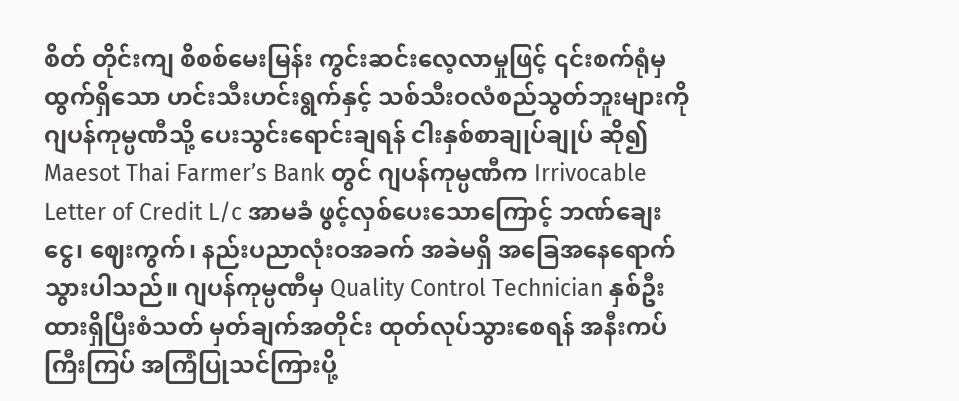စိတ် တိုင်းကျ စိစစ်မေးမြန်း ကွင်းဆင်းလေ့လာမှုဖြင့် ၎င်းစက်ရုံမှထွက်ရှိသော ဟင်းသီးဟင်းရွက်နှင့် သစ်သီးဝလံစည်သွတ်ဘူးများကို ဂျပန်ကုမ္ပဏီသို့ ပေးသွင်းရောင်းချရန် ငါးနှစ်စာချုပ်ချုပ် ဆို၍ Maesot Thai Farmer’s Bank တွင် ဂျပန်ကုမ္ပဏီက Irrivocable Letter of Credit L/c အာမခံ ဖွင့်လှစ်ပေးသောကြောင့် ဘဏ်ချေးငွေ၊ ဈေးကွက်၊ နည်းပညာလုံးဝအခက် အခဲမရှိ အခြေအနေရောက်သွားပါသည်။ ဂျပန်ကုမ္ပဏီမှ Quality Control Technician နှစ်ဦး ထားရှိပြီးစံသတ် မှတ်ချက်အတိုင်း ထုတ်လုပ်သွားစေရန် အနီးကပ်ကြီးကြပ် အကြံပြုသင်ကြားပို့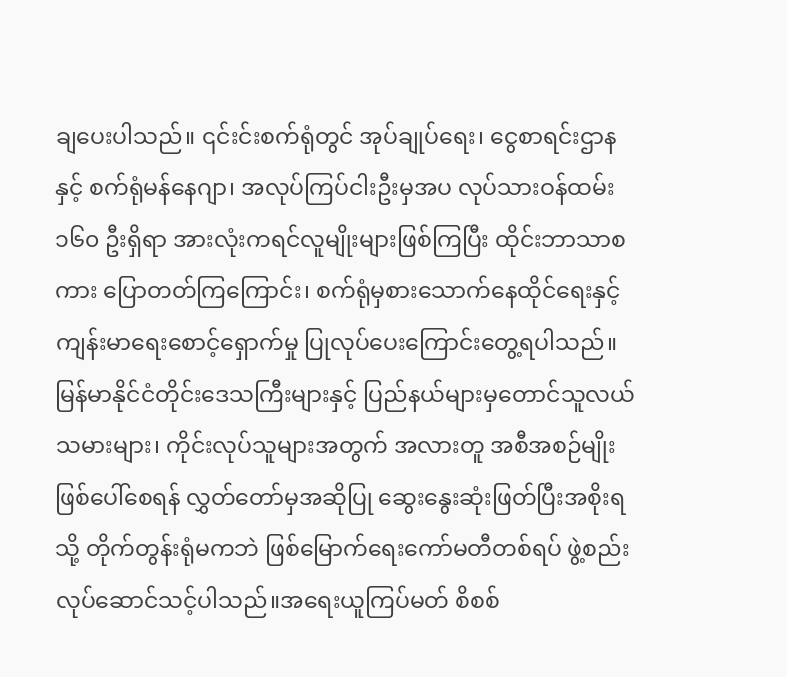ချပေးပါသည်။ ၎င်းင်းစက်ရုံတွင် အုပ်ချုပ်ရေး၊ ငွေစာရင်းဌာနနှင့် စက်ရုံမန်နေဂျာ၊ အလုပ်ကြပ်ငါးဦးမှအပ လုပ်သားဝန်ထမ်း ၁၆၀ ဦးရှိရာ အားလုံးကရင်လူမျိုးများဖြစ်ကြပြီး ထိုင်းဘာသာစကား ပြောတတ်ကြကြောင်း၊ စက်ရုံမှစားသောက်နေထိုင်ရေးနှင့် ကျန်းမာရေးစောင့်ရှောက်မှု ပြုလုပ်ပေးကြောင်းတွေ့ရပါသည်။ မြန်မာနိုင်ငံတိုင်းဒေသကြီးများနှင့် ပြည်နယ်များမှတောင်သူလယ်သမားများ၊ ကိုင်းလုပ်သူများအတွက် အလားတူ အစီအစဉ်မျိုး ဖြစ်ပေါ်စေရန် လွှတ်တော်မှအဆိုပြု ဆွေးနွေးဆုံးဖြတ်ပြီးအစိုးရသို့ တိုက်တွန်းရုံမကဘဲ ဖြစ်မြောက်ရေးကော်မတီတစ်ရပ် ဖွဲ့စည်းလုပ်ဆောင်သင့်ပါသည်။အရေးယူကြပ်မတ် စိစစ်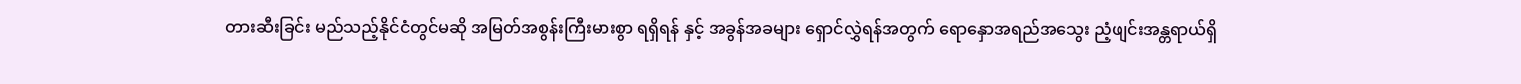တားဆီးခြင်း မည်သည့်နိုင်ငံတွင်မဆို အမြတ်အစွန်းကြီးမားစွာ ရရှိရန် နှင့် အခွန်အခများ ရှောင်လွှဲရန်အတွက် ရောနှောအရည်အသွေး ညံ့ဖျင်းအန္တရာယ်ရှိ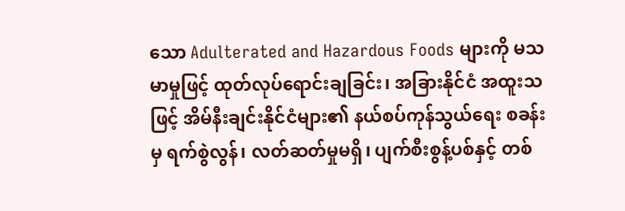သော Adulterated and Hazardous Foods များကို မသမာမှုဖြင့် ထုတ်လုပ်ရောင်းချခြင်း၊ အခြားနိုင်ငံ အထူးသဖြင့် အိမ်နီးချင်းနိုင်ငံများ၏ နယ်စပ်ကုန်သွယ်ရေး စခန်းမှ ရက်စွဲလွန်၊ လတ်ဆတ်မှုမရှိ၊ ပျက်စီးစွန့်ပစ်နှင့် တစ်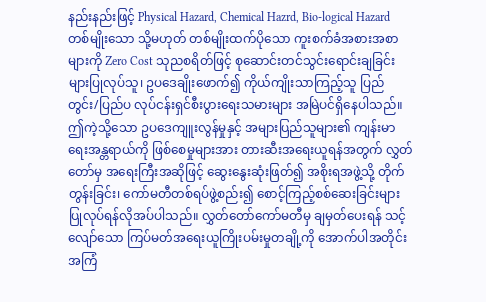နည်းနည်းဖြင့် Physical Hazard, Chemical Hazrd, Bio-logical Hazard တစ်မျိုးသော သို့မဟုတ် တစ်မျိုးထက်ပိုသော ကူးစက်ခံအစားအစာများကို Zero Cost သုညစရိတ်ဖြင့် စုဆောင်းတင်သွင်းရောင်းချခြင်းများပြုလုပ်သူ၊ ဥပဒေချိုးဖောက်၍ ကိုယ်ကျိုးသာကြည့်သူ ပြည်တွင်း/ပြည်ပ လုပ်ငန်းရှင်စီးပွားရေးသမားများ အမြဲပင်ရှိနေပါသည်။ ဤကဲ့သို့သော ဥပဒေကျူးလွန်မှုနှင့် အများပြည်သူများ၏ ကျန်းမာရေးအန္တရာယ်ကို ဖြစ်စေမှုများအား တားဆီးအရေးယူရန်အတွက် လွှတ်တော်မှ အရေးကြီးအဆိုဖြင့် ဆွေးနွေးဆုံးဖြတ်၍ အစိုးရအဖွဲ့သို့ တိုက်တွန်းခြင်း၊ ကော်မတီတစ်ရပ်ဖွဲ့စည်း၍ စောင့်ကြည့်စစ်ဆေးခြင်းများ ပြုလုပ်ရန်လိုအပ်ပါသည်။ လွှတ်တော်ကော်မတီမှ ချမှတ်ပေးရန် သင့်လျော်သော ကြပ်မတ်အရေးယူကြိုးပမ်းမှုတချို့ကို အောက်ပါအတိုင်းအကြံ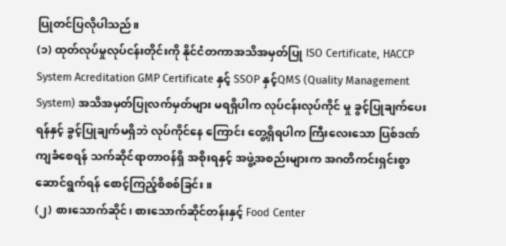ပြုတင်ပြလိုပါသည်။
(၁) ထုတ်လုပ်မှုလုပ်ငန်းတိုင်းကို နိုင်ငံတကာအသိအမှတ်ပြု ISO Certificate, HACCP System Acreditation GMP Certificate နှင့် SSOP နှင့်QMS (Quality Management System) အသိအမှတ်ပြုလက်မှတ်များ မရရှိပါက လုပ်ငန်းလုပ်ကိုင် မှု ခွင့်ပြုချက်ပေးရန်နှင့် ခွင့်ပြုချက်မရှိဘဲ လုပ်ကိုင်နေ ကြောင်း တွေ့ရှိရပါက ကြီးလေးသော ပြစ်ဒဏ်ကျခံစေရန် သက်ဆိုင်ရာတာဝန်ရှိ အစိုးရနှင့် အဖွဲ့အစည်းများက အဂတိကင်းရှင်းစွာ ဆောင်ရွက်ရန် စောင့်ကြည့်စိစစ်ခြင်း။
(၂) စားသောက်ဆိုင်၊ စားသောက်ဆိုင်တန်းနှင့် Food Center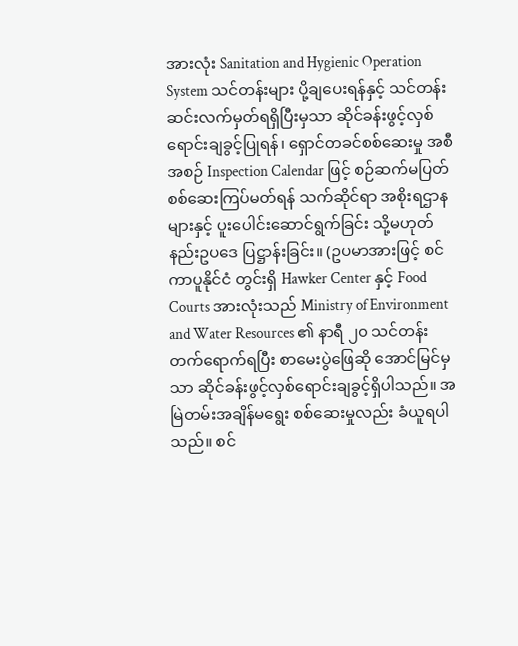အားလုံး Sanitation and Hygienic Operation System သင်တန်းများ ပို့ချပေးရန်နှင့် သင်တန်းဆင်းလက်မှတ်ရရှိပြီးမှသာ ဆိုင်ခန်းဖွင့်လှစ် ရောင်းချခွင့်ပြုရန်၊ ရှောင်တခင်စစ်ဆေးမှု အစီအစဉ် Inspection Calendar ဖြင့် စဉ်ဆက်မပြတ် စစ်ဆေးကြပ်မတ်ရန် သက်ဆိုင်ရာ အစိုးရဌာနများနှင့် ပူးပေါင်းဆောင်ရွက်ခြင်း သို့မဟုတ် နည်းဥပဒေ ပြဋ္ဌာန်းခြင်း။ (ဥပမာအားဖြင့် စင်ကာပူနိုင်ငံ တွင်းရှိ Hawker Center နှင့် Food Courts အားလုံးသည် Ministry of Environment and Water Resources ၏ နာရီ ၂၀ သင်တန်း တက်ရောက်ရပြီး စာမေးပွဲဖြေဆို အောင်မြင်မှသာ ဆိုင်ခန်းဖွင့်လှစ်ရောင်းချခွင့်ရှိပါသည်။ အမြဲတမ်းအချိန်မရွေး စစ်ဆေးမှုလည်း ခံယူရပါသည်။ စင်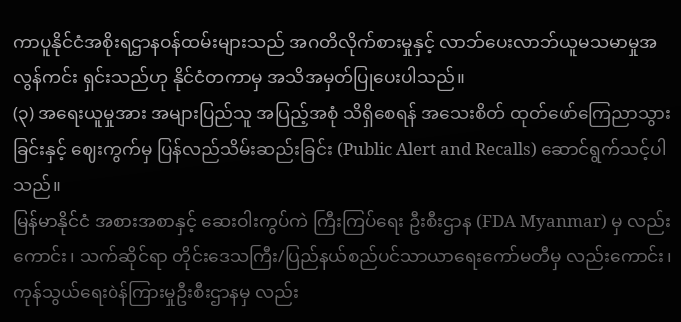ကာပူနိုင်ငံအစိုးရဌာနဝန်ထမ်းများသည် အဂတိလိုက်စားမှုနှင့် လာဘ်ပေးလာဘ်ယူမသမာမှုအလွန်ကင်း ရှင်းသည်ဟု နိုင်ငံတကာမှ အသိအမှတ်ပြုပေးပါသည်။
(၃) အရေးယူမှုအား အများပြည်သူ အပြည့်အစုံ သိရှိစေရန် အသေးစိတ် ထုတ်ဖော်ကြေညာသွားခြင်းနှင့် ဈေးကွက်မှ ပြန်လည်သိမ်းဆည်းခြင်း (Public Alert and Recalls) ဆောင်ရွက်သင့်ပါသည်။
မြန်မာနိုင်ငံ အစားအစာနှင့် ဆေးဝါးကွပ်ကဲ ကြီးကြပ်ရေး ဦးစီးဌာန (FDA Myanmar) မှ လည်းကောင်း၊ သက်ဆိုင်ရာ တိုင်းဒေသကြီး/ပြည်နယ်စည်ပင်သာယာရေးကော်မတီမှ လည်းကောင်း၊ ကုန်သွယ်ရေးòန်ကြားမှုဦးစီးဌာနမှ လည်း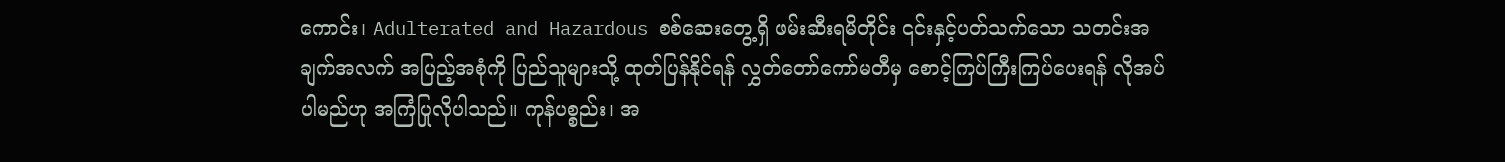ကောင်း၊ Adulterated and Hazardous စစ်ဆေးတွေ့ရှိ ဖမ်းဆီးရမိတိုင်း ၎င်းနှင့်ပတ်သက်သော သတင်းအချက်အလက် အပြည့်အစုံကို ပြည်သူများသို့ ထုတ်ပြန်နိုင်ရန် လွှတ်တော်ကော်မတီမှ စောင့်ကြပ်ကြီးကြပ်ပေးရန် လိုအပ်ပါမည်ဟု အကြံပြုလိုပါသည်။ ကုန်ပစ္စည်း၊ အ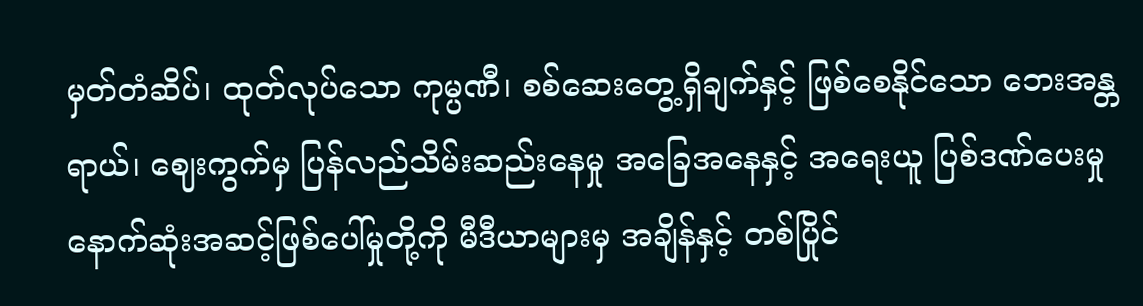မှတ်တံဆိပ်၊ ထုတ်လုပ်သော ကုမ္ပဏီ၊ စစ်ဆေးတွေ့ရှိချက်နှင့် ဖြစ်စေနိုင်သော ဘေးအန္တရာယ်၊ ဈေးကွက်မှ ပြန်လည်သိမ်းဆည်းနေမှု အခြေအနေနှင့် အရေးယူ ပြစ်ဒဏ်ပေးမှု နောက်ဆုံးအဆင့်ဖြစ်ပေါ်မှုတို့ကို မီဒီယာများမှ အချိန်နှင့် တစ်ပြိုင်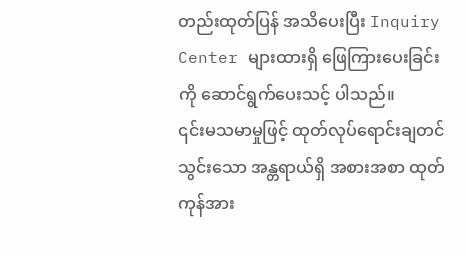တည်းထုတ်ပြန် အသိပေးပြီး Inquiry Center များထားရှိ ဖြေကြားပေးခြင်းကို ဆောင်ရွက်ပေးသင့် ပါသည်။
၎င်းမသမာမှုဖြင့် ထုတ်လုပ်ရောင်းချတင်သွင်းသော အန္တရာယ်ရှိ အစားအစာ ထုတ်ကုန်အား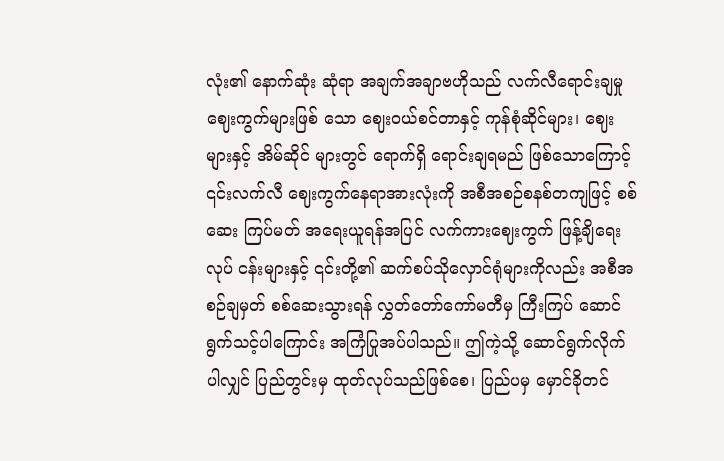လုံး၏ နောက်ဆုံး ဆုံရာ အချက်အချာဗဟိုသည် လက်လီရောင်းချမှုဈေးကွက်များဖြစ် သော ဈေးဝယ်စင်တာနှင့် ကုန်စုံဆိုင်များ၊ ဈေးများနှင့် အိမ်ဆိုင် များတွင် ရောက်ရှိ ရောင်းချရမည် ဖြစ်သောကြောင့် ၎င်းလက်လီ ဈေးကွက်နေရာအားလုံးကို အစီအစဉ်စနစ်တကျဖြင့် စစ်ဆေး ကြပ်မတ် အရေးယူရန်အပြင် လက်ကားဈေးကွက် ဖြန့်ချိရေးလုပ် ငန်းများနှင့် ၎င်းတို့၏ ဆက်စပ်သိုလှောင်ရုံများကိုလည်း အစီအစဉ်ချမှတ် စစ်ဆေးသွားရန် လွှတ်တော်ကော်မတီမှ ကြီးကြပ် ဆောင်ရွက်သင့်ပါကြောင်း အကြံပြုအပ်ပါသည်။ ဤကဲ့သို့ ဆောင်ရွက်လိုက်ပါလျှင် ပြည်တွင်းမှ ထုတ်လုပ်သည်ဖြစ်စေ၊ ပြည်ပမှ မှောင်ခိုတင်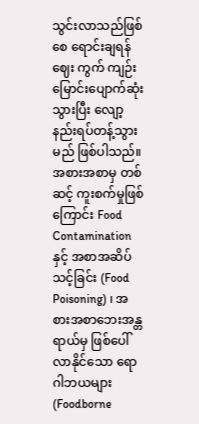သွင်းလာသည်ဖြစ်စေ ရောင်းချရန် ဈေး ကွက် ကျဉ်းမြောင်းပျောက်ဆုံးသွားပြီး လျော့နည်းရပ်တန့်သွား မည် ဖြစ်ပါသည်။
အစားအစာမှ တစ်ဆင့် ကူးစက်မှုဖြစ်ကြောင်း Food Contamination နှင့် အစာအဆိပ်သင့်ခြင်း (Food Poisoning) ၊ အစားအစာဘေးအန္တရာယ်မှ ဖြစ်ပေါ်လာနိုင်သော ရောဂါဘယများ (Foodborne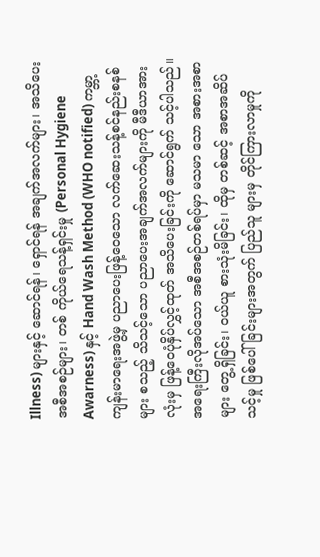Illness) များနှင့် ဆောင်ရန်၊ ရှောင်ရန် အချက်အလက်များ၊ အသိပေး အစီအစဉ်များ၊ တစ် ကိုယ်ရေသန့်ရှင်းမှု (Personal Hygiene Awarness) နှင့် Hand Wash Method (WHO notified) ကမ္ဘာ့ကျန်းမာရေးအဖွဲ့မှ ပညာပေးဖြန့်ဝေသော လက်ဆေးသန့်စင်နည်းစနစ်များ စသည့် သိသင့်သော ပညာပေးအချက်အလက်များကို မီဒီယာအားလုံးမှ ဖြန့်ဝေပုံနှိပ်လွှင့်ထုတ် အသိပေးခြင်းကို ဆောင်ရွက် သင့်ပါသည်။
အရေးကြီးလိုအပ်သော အစီအစဉ်တစ်ရပ်မှာ မသမာ သော အစားအစာများ တွေ့ရှိခြင်း၊ ဝယ်ယူ စားသုံးမိခြင်း၊ ထိုမှ တစ်ဆင့် အစာအဆိပ်သင့်မှု ဖြစ်ပေါ်ခြင်းများအတွက် ပြည်သူ များမှ တိုင်ကြားလာမှုကို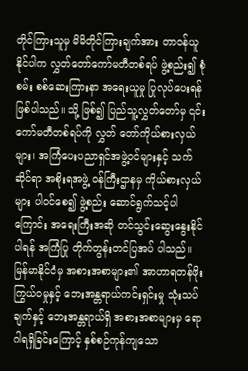တိုင်ကြားသူမှ မိမိတိုင်ကြားချက်အား တာဝန်ယူနိုင်ပါက လွှတ်တော်ကော်မတီတစ်ရပ် ဖွဲ့စည်း၍ စုံစမ်း စစ်ဆေးကြားနာ အရေးယူမှု ပြုလုပ်ပေးရန် ဖြစ်ပါသည်။ သို့ ဖြစ်၍ ပြည်သူ့လွှတ်တော်မှ ၎င်းကော်မတီတစ်ရပ်ကို လွှတ် တော်ကိုယ်စားလှယ်များ၊ အကြံပေးပညာရှင်အဖွဲ့ဝင်များနှင့် သက်ဆိုင်ရာ အစိုးရအဖွဲ့ ဝန်ကြီးဌာနမှ ကိုယ်စားလှယ်များ ပါဝင်စေ၍ ဖွဲ့စည်း ဆောင်ရွက်သင့်ပါကြောင်း အရေးကြီးအဆို တင်သွင်းဆွေးနွေးနိုင်ပါရန် အကြံပြု တိုက်တွန်းတင်ပြအပ် ပါသည်။
မြန်မာနိုင်ငံမှ အစားအစာများ၏ အာဟာရတန်ဖိုးကြွယ်ဝမှုနှင့် ဘေးအန္တရာယ်ကင်းရှင်းမှု သုံးသပ်ချက်နှင့် ဘေးအန္တရာယ်ရှိ အစားအစာများမှ ရောဂါရရှိခြင်းကြောင့် နှစ်စဉ်ကုန်ကျသော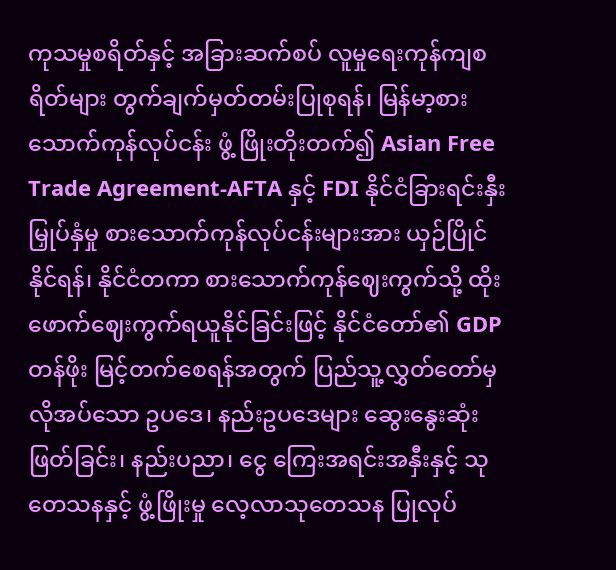ကုသမှုစရိတ်နှင့် အခြားဆက်စပ် လူမှုရေးကုန်ကျစရိတ်များ တွက်ချက်မှတ်တမ်းပြုစုရန်၊ မြန်မာ့စားသောက်ကုန်လုပ်ငန်း ဖွံ့ ဖြိုးတိုးတက်၍ Asian Free Trade Agreement-AFTA နှင့် FDI နိုင်ငံခြားရင်းနှီးမြှုပ်နှံမှု စားသောက်ကုန်လုပ်ငန်းများအား ယှဉ်ပြိုင်နိုင်ရန်၊ နိုင်ငံတကာ စားသောက်ကုန်ဈေးကွက်သို့ ထိုး ဖောက်ဈေးကွက်ရယူနိုင်ခြင်းဖြင့် နိုင်ငံတော်၏ GDP တန်ဖိုး မြင့်တက်စေရန်အတွက် ပြည်သူ့လွှတ်တော်မှ လိုအပ်သော ဥပဒေ၊ နည်းဥပဒေများ ဆွေးနွေးဆုံးဖြတ်ခြင်း၊ နည်းပညာ၊ ငွေ ကြေးအရင်းအနှီးနှင့် သုတေသနနှင့် ဖွံ့ဖြိုးမှု လေ့လာသုတေသန ပြုလုပ်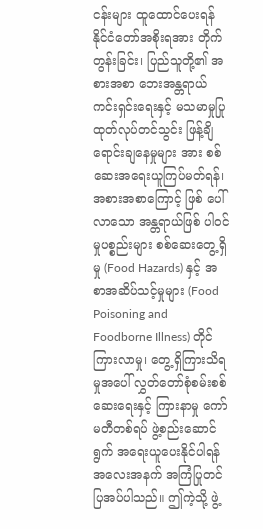ငန်းများ ထူထောင်ပေးရန် နိုင်ငံတော်အစိုးရအား တိုက် တွန်းခြင်း၊ ပြည်သူတို့၏ အစားအစာ ဘေးအန္တရာယ်ကင်းရှင်းရေးနှင့် မသမာမှုပြု ထုတ်လုပ်တင်သွင်း ဖြန့်ချိရောင်းချနေမှုများ အား စစ်ဆေးအရေးယူကြပ်မတ်ရန်၊ အစားအစာကြောင့် ဖြစ် ပေါ်လာသော အန္တရာယ်ဖြစ် ပါဝင်မှုပစ္စည်းများ စစ်ဆေးတွေ့ရှိမှု (Food Hazards) နှင့် အစာအဆိပ်သင့်မှုများ (Food Poisoning and Foodborne Illness) တိုင်ကြားလာမှု၊ တွေ့ ရှိကြားသိရမှုအပေါ် လွှတ်တော်စုံစမ်းစစ်ဆေးရေးနှင့် ကြားနာမှု ကော်မတီတစ်ရပ် ဖွဲ့စည်းဆောင်ရွက် အရေးယူပေးနိုင်ပါရန် အလေးအနက် အကြံပြုတင်ပြအပ်ပါသည်။ ဤကဲ့သို့ ဖွဲ့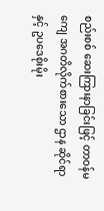စည်းစစ် ဆေးကြားနာခြင်းဖြင့် တာဝန်မကျေ အဂတိလိုက်စားသော ဌာန ဆိုင်ရာနှင့် ဥပဒေစိုးမိုး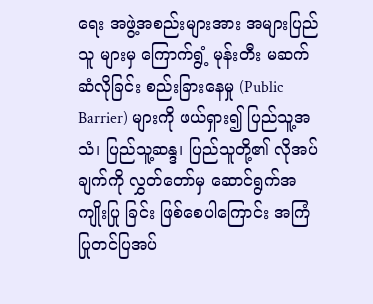ရေး အဖွဲ့အစည်းများအား အများပြည်သူ များမှ ကြောက်ရွံ့ မုန်းတီး မဆက်ဆံလိုခြင်း စည်းခြားနေမှု (Public Barrier) များကို ဖယ်ရှား၍ ပြည်သူ့အသံ၊ ပြည်သူ့ဆန္ဒ၊ ပြည်သူတို့၏ လိုအပ်ချက်ကို လွှတ်တော်မှ ဆောင်ရွက်အကျိုးပြု ခြင်း ဖြစ်စေပါကြောင်း အကြံပြုတင်ပြအပ်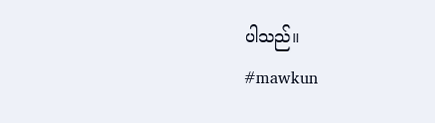ပါသည်။
#mawkun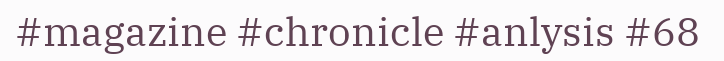#magazine #chronicle #anlysis #68